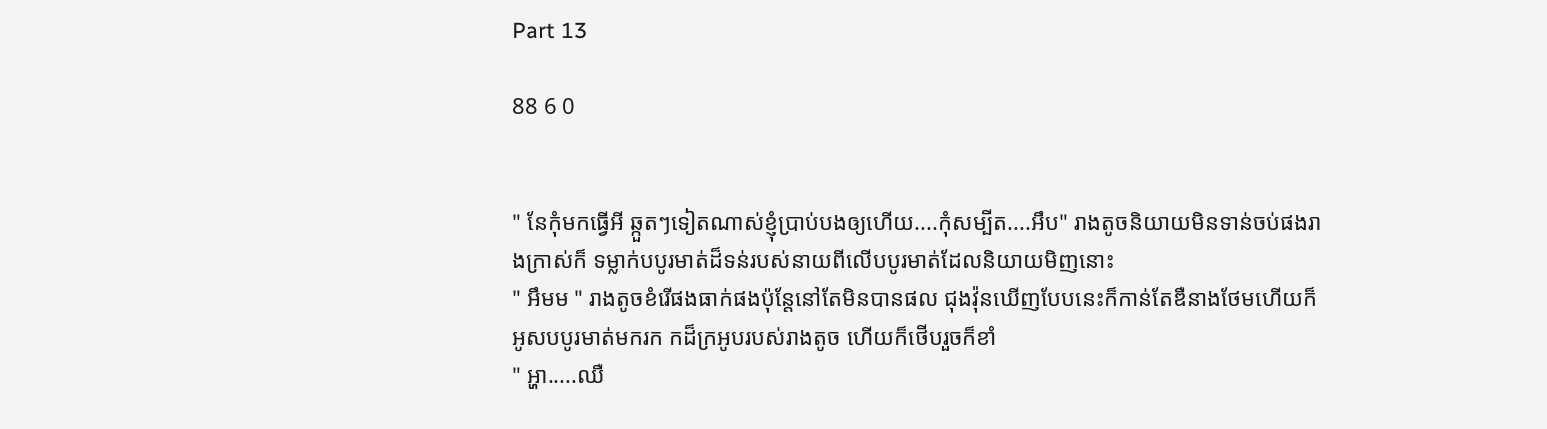Part 13

88 6 0


" នែកុំមកធ្វើអី ឆ្កួតៗទៀតណាស់ខ្ញុំប្រាប់បងឲ្យហើយ....កុំសម្បីត....អឹប" រាងតូចនិយាយមិនទាន់ចប់ផងរាងក្រាស់ក៏ ទម្លាក់បបូរមាត់ដ៏ទន់របស់នាយពីលើបបូរមាត់ដែលនិយាយមិញនោះ
" អឹមម " រាងតូចខំរើផងធាក់ផងប៉ុន្តែនៅតែមិនបានផល ជុងវ៉ុនឃើញបែបនេះក៏កាន់តែឌឺនាងថែមហើយក៏អូសបបូរមាត់មករក កដ៏ក្រអូបរបស់រាងតូច ហើយក៏ថើបរួចក៏ខាំ
" អ្ហា.....ឈឺ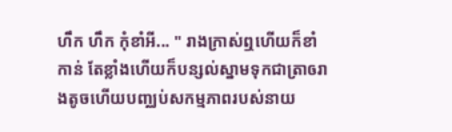ហឹក ហឹក កុំខាំអី... " រាងក្រាស់ឮហើយក៏ខាំកាន់ តែខ្លាំងហើយក៏បន្សល់ស្នាមទុកជាត្រាឲរាងតូចហើយបញ្ឈប់សកម្មភាពរបស់នាយ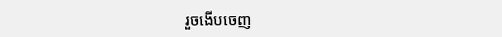រួចងើបចេញ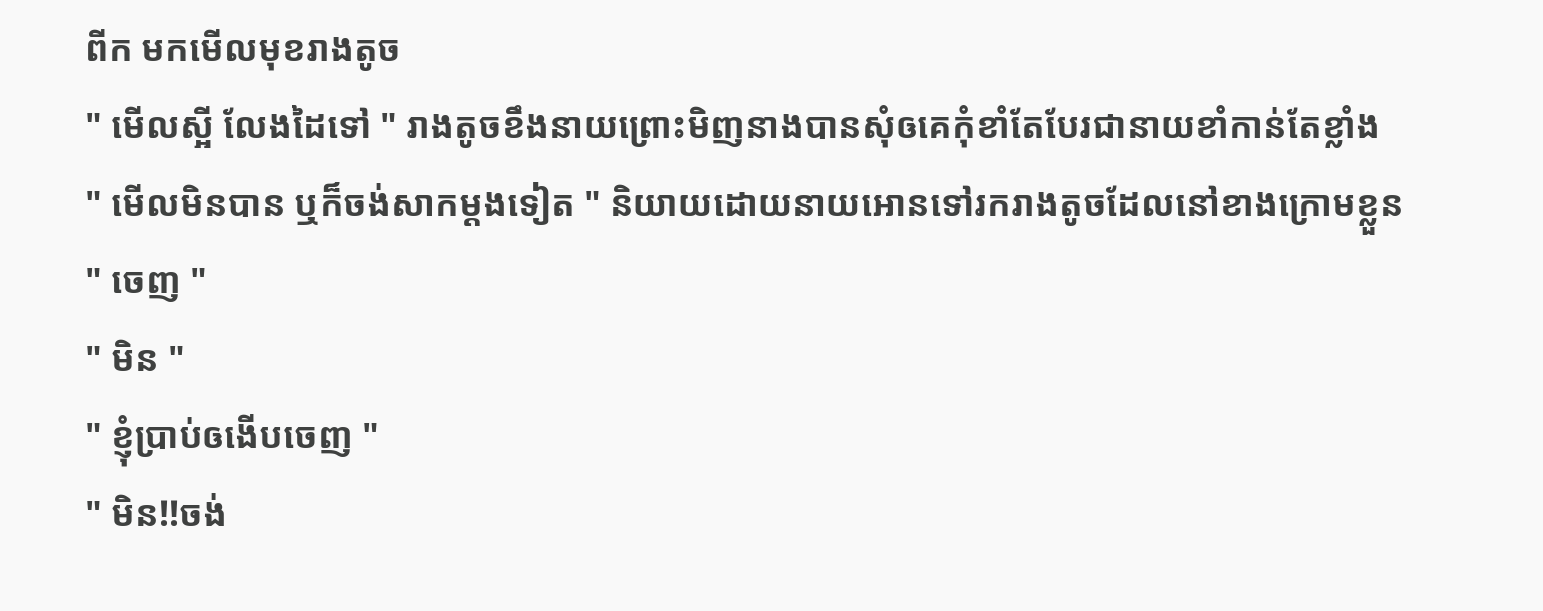ពីក មកមើលមុខរាងតូច
" មើលស្អី លែងដៃទៅ " រាងតូចខឹងនាយព្រោះមិញនាងបានសុំឲគេកុំខាំតែបែរជានាយខាំកាន់តែខ្លាំង
" មើលមិនបាន ឬក៏ចង់សាកម្តងទៀត " និយាយដោយនាយអោនទៅរករាងតូចដែលនៅខាងក្រោមខ្លួន
" ចេញ "
" មិន "
" ខ្ញុំប្រាប់ឲងើបចេញ "
" មិន!!ចង់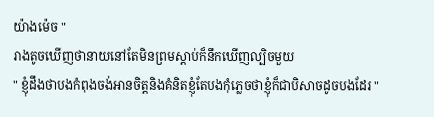យ៉ាងម៉េច "
រាងតូចឃើញថានាយនៅតែមិនព្រមស្តាប់ក៏នឹកឃើញល្បិចមួយ
" ខ្ញុំដឹងថាបងកំពុងចង់អានចិត្តនិងគំនិតខ្ញុំតែបងកុំភ្លេចថាខ្ញុំក៏ជាបិសាចដូចបងដែរ "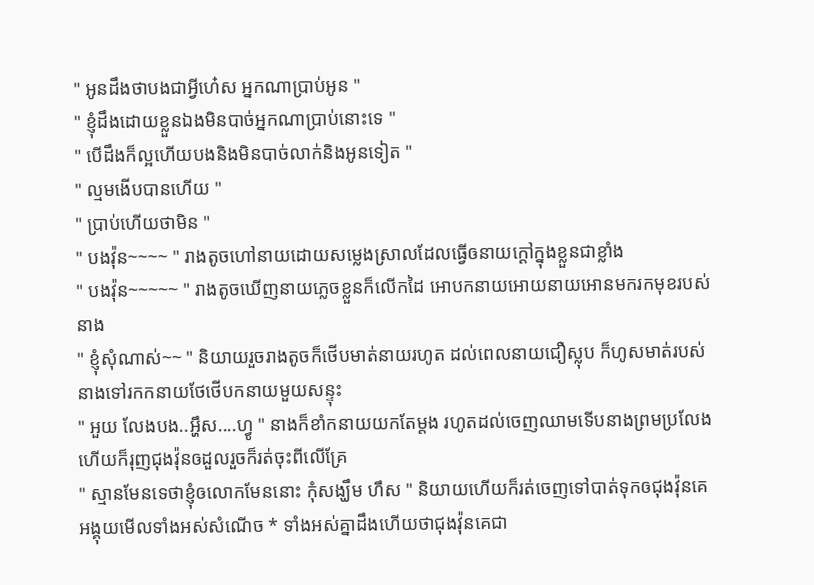" អូនដឹងថាបងជាអ្វីហេ៎ស អ្នកណាប្រាប់អូន "
" ខ្ញុំដឹងដោយខ្លួនឯងមិនបាច់អ្នកណាប្រាប់នោះទេ "
" បើដឹងក៏ល្អហើយបងនិងមិនបាច់លាក់និងអូនទៀត "
" ល្មមងើបបានហើយ "
" ប្រាប់ហើយថាមិន "
" បងវ៉ុន~~~~ " រាងតូចហៅនាយដោយសម្លេងស្រាលដែលធ្វើឲនាយក្តៅក្នុងខ្លួនជាខ្លាំង
" បងវ៉ុន~~~~~ " រាងតូចឃើញនាយភ្លេចខ្លួនក៏លើកដៃ អោបកនាយអោយនាយអោនមករកមុខរបស់នាង
" ខ្ញុំសុំណាស់~~ " និយាយរួចរាងតូចក៏ថើបមាត់នាយរហូត ដល់ពេលនាយជឿស្លុប ក៏ហូសមាត់របស់នាងទៅរកកនាយថែថើបកនាយមួយសន្ទុះ
" អួយ លែងបង..អ្ហឹស....ហ្វូ " នាងក៏ខាំកនាយយកតែម្តង រហូតដល់ចេញឈាមទើបនាងព្រមប្រលែងហើយក៏រុញជុងវ៉ុនឲដួលរួចក៏រត់ចុះពីលើគ្រែ
" ស្មានមែនទេថាខ្ញុំឲលោកមែននោះ កុំសង្ឃឹម ហឹស " និយាយហើយក៏រត់ចេញទៅបាត់ទុកឲជុងវ៉ុនគេ អង្គុយមើលទាំងអស់សំណើច * ទាំងអស់គ្នាដឹងហើយថាជុងវ៉ុនគេជា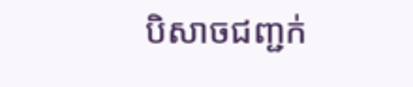បិសាចជញ្ជក់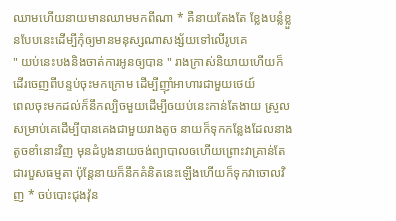ឈាមហើយនាយមានឈាមមកពីណា * គឺនាយតែងតែ ខ្លែងបន្លំខ្លួនបែបនេះដើម្បីកុំឲ្យមានមនុស្សណាសង្ស័យទៅលើរូបគេ
" យប់នេះបងនិងចាត់ការអូនឲ្យបាន " រាងក្រាស់និយាយហើយក៏ដើរចេញពីបន្ទប់ចុះមកក្រោម ដើម្បីញ៉ាំអាហារជាមួយថេយ៍
ពេលចុះមកដល់ក៏នឹកល្បិចមួយដើម្បីឲយប់នេះកាន់តែងាយ ស្រួលសម្រាប់គេដើម្បីបានគេងជាមួយរាងតូច នាយក៏ទុកកន្លែងដែលនាងតូចខាំនោះវិញ មុនដំបូងនាយចង់ព្យាបាលឲហើយព្រោះវាគ្រាន់តែជារបួសធម្មតា ប៉ុន្តែនាយក៏នឹកគំនិតនេះឡើងហើយក៏ទុកវាចោលវិញ * ចប់បោះជុងវ៉ុន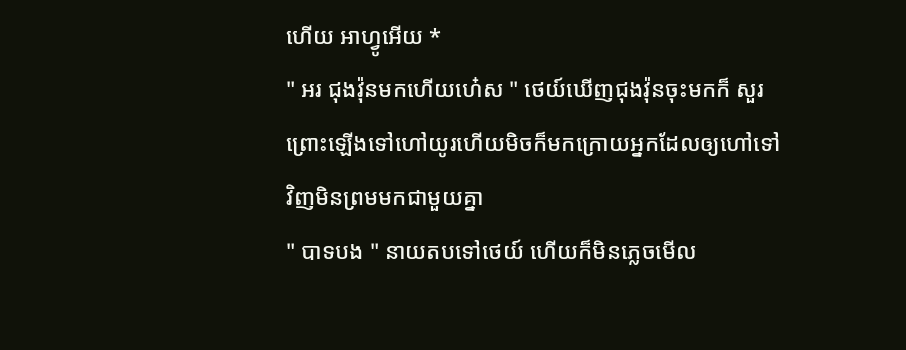ហើយ អាហ្វូអើយ *
" អរ ជុងវ៉ុនមកហើយហេ៎ស " ថេយ៍ឃើញជុងវ៉ុនចុះមកក៏ សួរព្រោះឡើងទៅហៅយូរហើយមិចក៏មកក្រោយអ្នកដែលឲ្យហៅទៅវិញមិនព្រមមកជាមួយគ្នា
" បាទបង " នាយតបទៅថេយ៍ ហើយក៏មិនភ្លេចមើល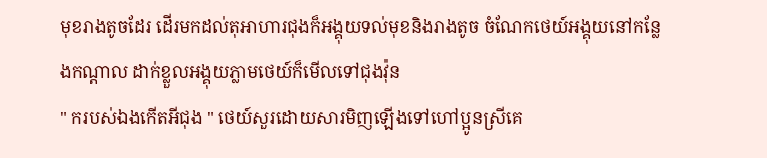មុខរាងតូចដែរ ដើរមកដល់តុអាហារជុងក៏អង្គុយទល់មុខនិងរាងតូច ចំណែកថេយ៍អង្គុយនៅកន្លែងកណ្តាល ដាក់ខ្លួលអង្គុយភ្លាមថេយ៍ក៏មើលទៅជុងវ៉ុន
" ករបស់ឯងកើតអីជុង " ថេយ៍សួរដោយសារមិញឡើងទៅហៅប្អូនស្រីគេ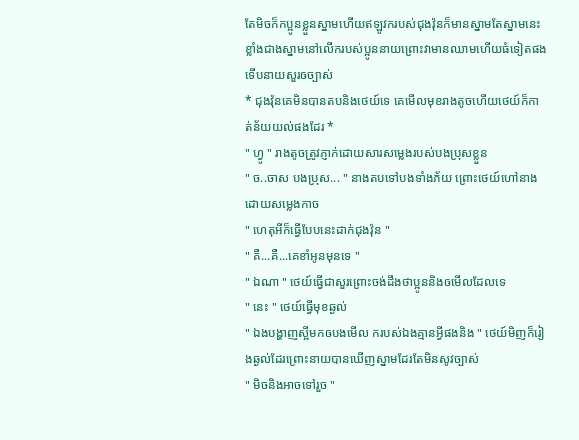តែមិចក៏កប្អូនខ្លួនស្នាមហើយឥឡូវករបស់ជុងវ៉ុនក៏មានស្នាមតែស្នាមនេះខ្លាំងជាងស្នាមនៅលើករបស់ប្អូននាយព្រោះវាមានឈាមហើយធំទៀតផងទើបនាយសួរឲច្បាស់
* ជុងវ៉ុនគេមិនបានតបនិងថេយ៍ទេ គេមើលមុខរាងតូចហើយថេយ៍ក៏កាត់ន័យយល់ផងដែរ *
" ហ្វូ " រាងតូចត្រូវភ្ញាក់ដោយសារសម្លេងរបស់បងប្រុសខ្លួន
" ច..ចាស បងប្រុស... " នាងតបទៅបងទាំងភ័យ ព្រោះថេយ៍ហៅនាងដោយសម្លេងកាច
" ហេតុអីក៏ធ្វើបែបនេះដាក់ជុងវ៉ុន "
" គឺ...គឺ...គេខាំអូនមុនទេ "
" ឯណា " ថេយ៍ធ្វើជាសួរព្រោះចង់ដឹងថាប្អូននិងឲមើលដែលទេ
" នេះ " ថេយ៍ធ្វើមុខឆ្ងល់
" ឯងបង្ហាញស្អីមកឲបងមើល ករបស់ឯងគ្មានអ្វីផងនិង " ថេយ៍មិញក៏រៀងឆ្ងល់ដែរព្រោះនាយបានឃើញស្នាមដែរតែមិនសូវច្បាស់
" មិចនិងអាចទៅរួច "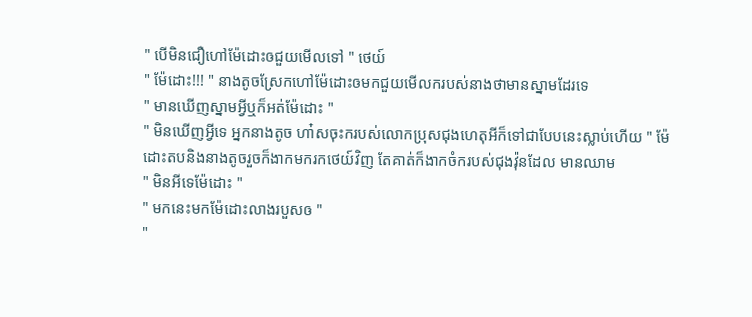" បើមិនជឿហៅម៉ែដោះឲជួយមើលទៅ " ថេយ៍
" ម៉ែដោះ!!! " នាងតូចស្រែកហៅម៉ែដោះឲមកជួយមើលករបស់នាងថាមានស្នាមដែរទេ
" មានឃើញស្នាមអ្វីឬក៏អត់ម៉ែដោះ "
" មិនឃើញអ្វីទេ អ្នកនាងតូច ហា៎សចុះករបស់លោកប្រុសជុងហេតុអីក៏ទៅជាបែបនេះស្លាប់ហើយ " ម៉ែដោះតបនិងនាងតូចរួចក៏ងាកមករកថេយ៍វិញ តែគាត់ក៏ងាកចំករបស់ជុងវ៉ុនដែល មានឈាម
" មិនអីទេម៉ែដោះ "
" មកនេះមកម៉ែដោះលាងរបួសឲ "
"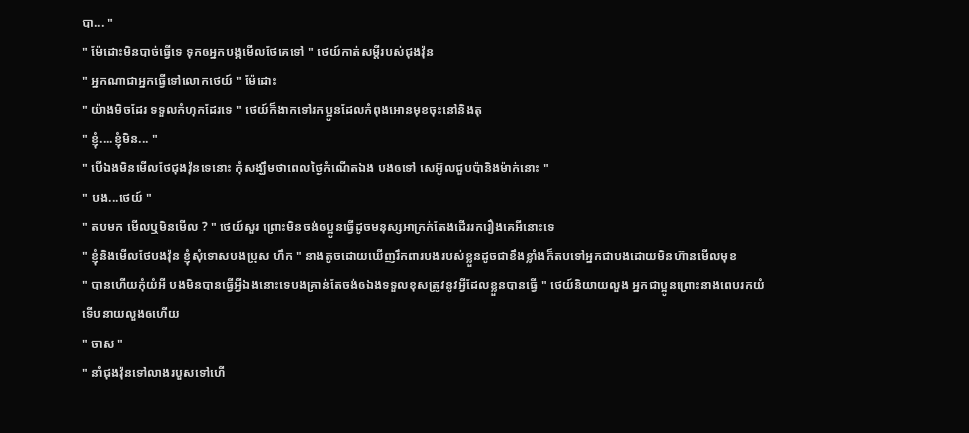បា... "
" ម៉ែដោះមិនបាច់ធ្វើទេ ទុកឲអ្នកបង្កមើលថែគេទៅ " ថេយ៍កាត់សម្តីរបស់ជុងវ៉ុន
" អ្នកណាជាអ្នកធ្វើទៅលោកថេយ៍ " ម៉ែដោះ
" យ៉ាងមិចដែរ ទទួលកំហុកដែរទេ " ថេយ៍ក៏ងាកទៅរកប្អូនដែលកំពុងអោនមុខចុះនៅនិងតុ
" ខ្ញុំ....ខ្ញុំមិន... "
" បើឯងមិនមើលថែជុងវ៉ុនទេនោះ កុំសង្ឃឹមថាពេលថ្ងៃកំណើតឯង បងឲទៅ សេអ៊ូលជួបប៉ានិងម៉ាក់នោះ "
" បង...ថេយ៍ "
" តបមក មើលឬមិនមើល ? " ថេយ៍សួរ ព្រោះមិនចង់ឲប្អូនធ្វើដូចមនុស្សអាក្រក់តែងដើររករឿងគេអីនោះទេ
" ខ្ញុំនិងមើលថែបងវ៉ុន ខ្ញុំសុំទោសបងប្រុស ហឹក " នាងតូចដោយឃើញរឹកពារបងរបស់ខ្លួនដូចជាខឹងខ្លាំងក៏តបទៅអ្នកជាបងដោយមិនហ៊ានមើលមុខ
" បានហើយកុំយំអី បងមិនបានធ្វើអ្វីឯងនោះទេបងគ្រាន់តែចង់ឲឯងទទួលខុសត្រូវនូវអ្វីដែលខ្លួនបានធ្វើ " ថេយ៍និយាយលួង អ្នកជាប្អូនព្រោះនាងពេបរកយំទើបនាយលួងឲហើយ
" ចាស "
" នាំជុងវ៉ុនទៅលាងរបួសទៅហើ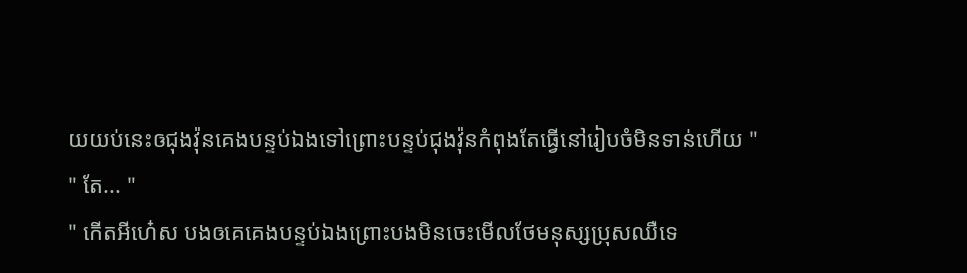យយប់នេះឲជុងវ៉ុនគេងបន្ទប់ឯងទៅព្រោះបន្ទប់ជុងវ៉ុនកំពុងតែធ្វើនៅរៀបចំមិនទាន់ហើយ "
" តែ... "
" កើតអីហេ៎ស បងឲគេគេងបន្ទប់ឯងព្រោះបងមិនចេះមើលថែមនុស្សប្រុសឈឺទេ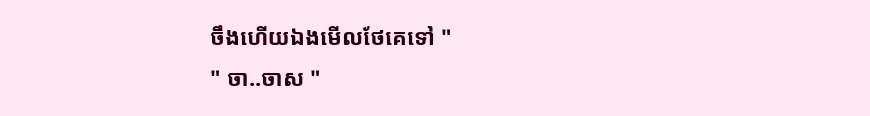ចឹងហើយឯងមើលថែគេទៅ "
" ចា..ចាស "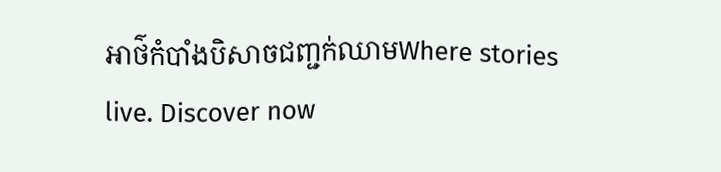អាថ៌កំបាំងបិសាចជញ្ជក់ឈាមWhere stories live. Discover now